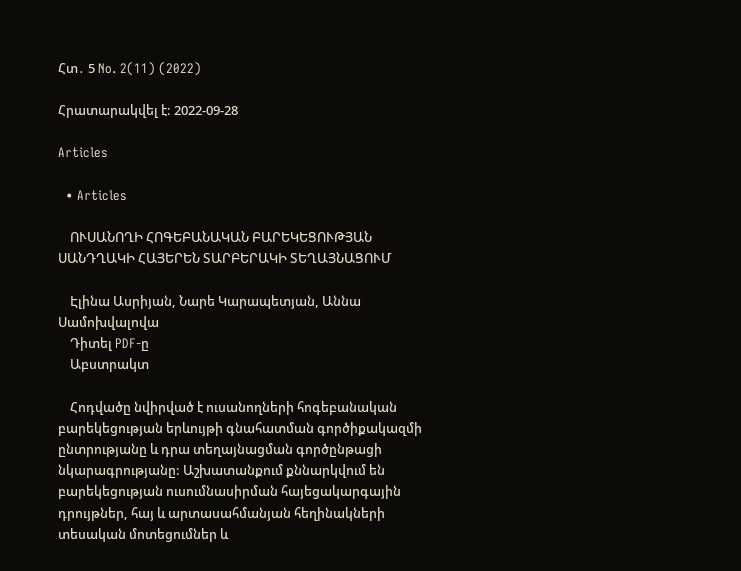Հտ․ 5 No. 2(11) (2022)

Հրատարակվել է: 2022-09-28

Articles

  • Articles

    ՈՒՍԱՆՈՂԻ ՀՈԳԵԲԱՆԱԿԱՆ ԲԱՐԵԿԵՑՈՒԹՅԱՆ ՍԱՆԴՂԱԿԻ ՀԱՅԵՐԵՆ ՏԱՐԲԵՐԱԿԻ ՏԵՂԱՅՆԱՑՈՒՄ

    Էլինա Ասրիյան, Նարե Կարապետյան, Աննա Սամոխվալովա
    Դիտել PDF-ը
    Աբստրակտ

    Հոդվածը նվիրված է ուսանողների հոգեբանական բարեկեցության երևույթի գնահատման գործիքակազմի ընտրությանը և դրա տեղայնացման գործընթացի նկարագրությանը: Աշխատանքում քննարկվում են բարեկեցության ուսումնասիրման հայեցակարգային դրույթներ, հայ և արտասահմանյան հեղինակների տեսական մոտեցումներ և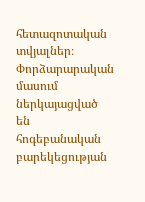հետազոտական տվյալներ։ Փորձարարական մասում ներկայացված են հոգեբանական բարեկեցության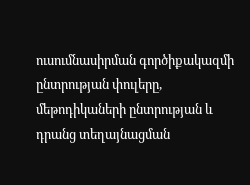ուսումնասիրման գործիքակազմի ընտրության փուլերը, մեթոդիկաների ընտրության և դրանց տեղայնացման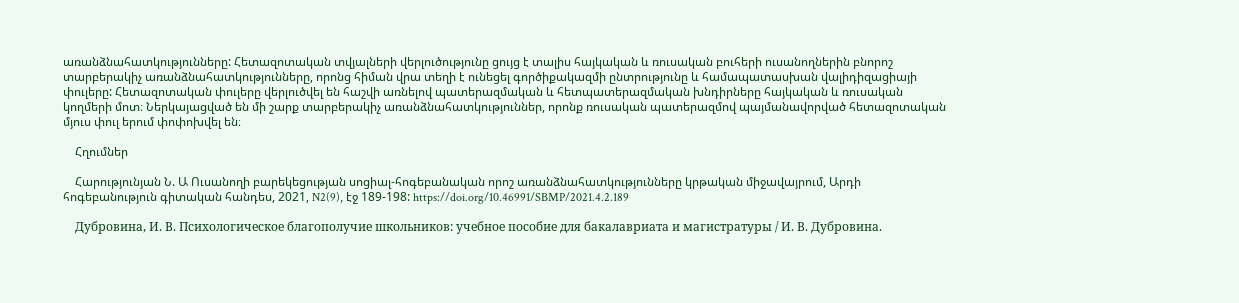առանձնահատկությունները: Հետազոտական տվյալների վերլուծությունը ցույց է տալիս հայկական և ռուսական բուհերի ուսանողներին բնորոշ տարբերակիչ առանձնահատկությունները, որոնց հիման վրա տեղի է ունեցել գործիքակազմի ընտրությունը և համապատասխան վալիդիզացիայի փուլերը: Հետազոտական փուլերը վերլուծվել են հաշվի առնելով պատերազմական և հետպատերազմական խնդիրները հայկական և ռուսական կողմերի մոտ։ Ներկայացված են մի շարք տարբերակիչ առանձնահատկություններ, որոնք ռուսական պատերազմով պայմանավորված հետազոտական մյուս փուլ երում փոփոխվել են։

    Հղումներ

    Հարությունյան Ն. Ա Ուսանողի բարեկեցության սոցիալ-հոգեբանական որոշ առանձնահատկությունները կրթական միջավայրում, Արդի հոգեբանություն գիտական հանդես, 2021, N2(9), էջ 189-198: https://doi.org/10.46991/SBMP/2021.4.2.189

    Дубровина, И. В. Психологическое благополучие школьников: учебное пособие для бакалавриата и магистратуры / И. В. Дубровина.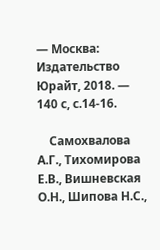— Москва: Издательство Юрайт, 2018. — 140 с, с.14-16.

    Самохвалова А.Г., Тихомирова Е.В., Вишневская О.Н., Шипова Н.С.,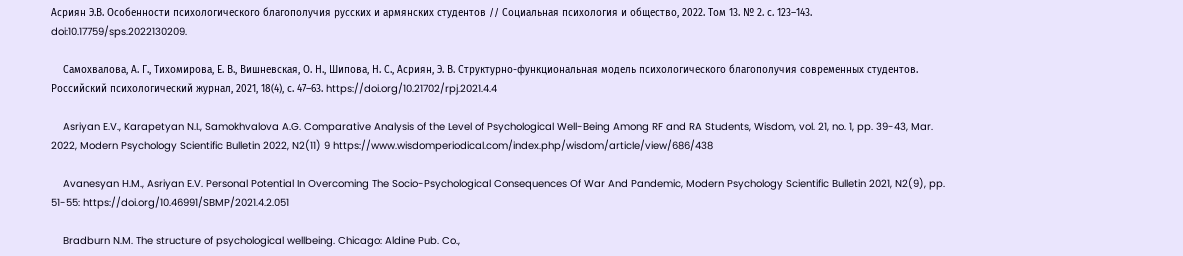Асриян Э.В. Особенности психологического благополучия русских и армянских студентов // Социальная психология и общество, 2022. Том 13. № 2. с. 123–143. doi:10.17759/sps.2022130209.

    Самохвалова, А. Г., Тихомирова, Е. В., Вишневская, О. Н., Шипова, Н. С., Асриян, Э. В. Структурно-функциональная модель психологического благополучия современных студентов. Российский психологический журнал, 2021, 18(4), с. 47–63. https://doi.org/10.21702/rpj.2021.4.4

    Asriyan E.V., Karapetyan N.I., Samokhvalova A.G. Comparative Analysis of the Level of Psychological Well-Being Among RF and RA Students, Wisdom, vol. 21, no. 1, pp. 39-43, Mar. 2022, Modern Psychology Scientific Bulletin 2022, N2(11) 9 https://www.wisdomperiodical.com/index.php/wisdom/article/view/686/438

    Avanesyan H.M., Asriyan E.V. Personal Potential In Overcoming The Socio-Psychological Consequences Of War And Pandemic, Modern Psychology Scientific Bulletin 2021, N2(9), pp. 51-55: https://doi.org/10.46991/SBMP/2021.4.2.051

    Bradburn N.M. The structure of psychological wellbeing. Chicago: Aldine Pub. Co.,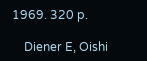1969. 320 p.

    Diener E, Oishi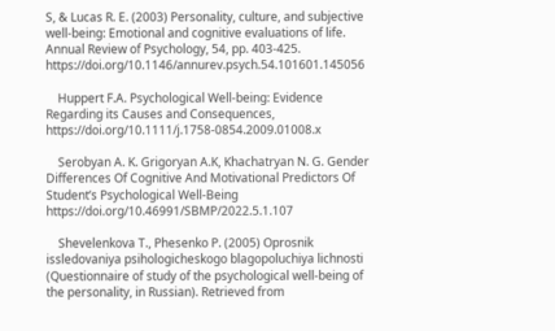S, & Lucas R. E. (2003) Personality, culture, and subjective well-being: Emotional and cognitive evaluations of life. Annual Review of Psychology, 54, pp. 403-425. https://doi.org/10.1146/annurev.psych.54.101601.145056

    Huppert F.A. Psychological Well-being: Evidence Regarding its Causes and Consequences, https://doi.org/10.1111/j.1758-0854.2009.01008.x

    Serobyan A. K. Grigoryan A.K, Khachatryan N. G. Gender Differences Of Cognitive And Motivational Predictors Of Student’s Psychological Well-Being https://doi.org/10.46991/SBMP/2022.5.1.107

    Shevelenkova T., Phesenko P. (2005) Oprosnik issledovaniya psihologicheskogo blagopoluchiya lichnosti (Questionnaire of study of the psychological well-being of the personality, in Russian). Retrieved from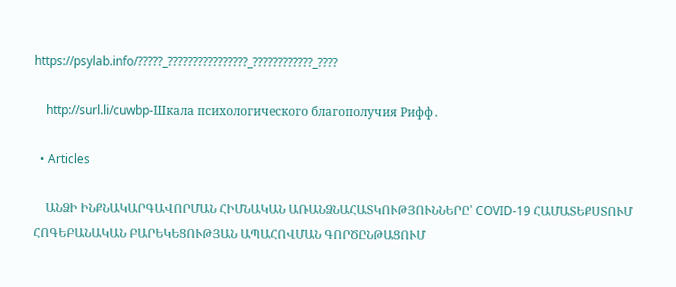https://psylab.info/?????_????????????????_????????????_????

    http://surl.li/cuwbp-Шкала психологического благополучия Рифф․

  • Articles

    ԱՆՁԻ ԻՆՔՆԱԿԱՐԳԱՎՈՐՄԱՆ ՀԻՄՆԱԿԱՆ ԱՌԱՆՁՆԱՀԱՏԿՈՒԹՅՈՒՆՆԵՐԸ՝ COVID-19 ՀԱՄԱՏԵՔՍՏՈՒՄ ՀՈԳԵԲԱՆԱԿԱՆ ԲԱՐԵԿԵՑՈՒԹՅԱՆ ԱՊԱՀՈՎՄԱՆ ԳՈՐԾԸՆԹԱՑՈՒՄ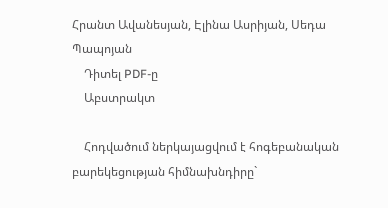Հրանտ Ավանեսյան, Էլինա Ասրիյան, Սեդա Պապոյան
    Դիտել PDF-ը
    Աբստրակտ

    Հոդվածում ներկայացվում է հոգեբանական բարեկեցության հիմնախնդիրը`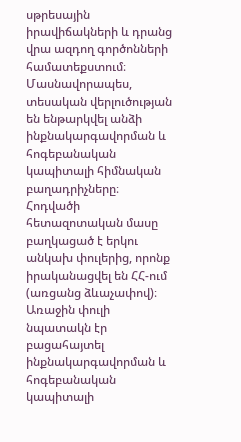սթրեսային իրավիճակների և դրանց վրա ազդող գործոնների համատեքստում։ Մասնավորապես, տեսական վերլուծության են ենթարկվել անձի ինքնակարգավորման և հոգեբանական կապիտալի հիմնական բաղադրիչները։ Հոդվածի հետազոտական մասը բաղկացած է երկու անկախ փուլերից, որոնք իրականացվել են ՀՀ-ում (առցանց ձևաչափով)։ Առաջին փուլի նպատակն էր բացահայտել ինքնակարգավորման և հոգեբանական կապիտալի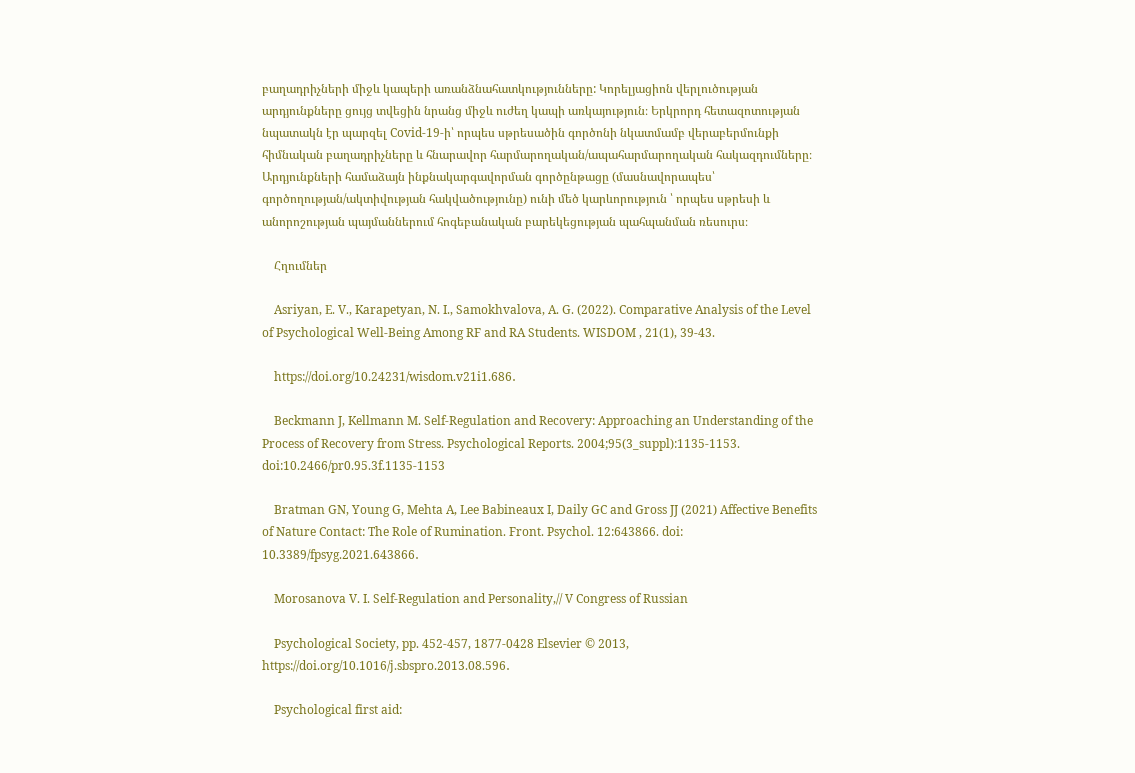բաղադրիչների միջև կապերի առանձնահատկությունները: Կորելյացիոն վերլուծության արդյունքները ցույց տվեցին նրանց միջև ուժեղ կապի առկայություն։ Երկրորդ հետազոտության նպատակն էր պարզել Covid-19-ի՝ որպես սթրեսածին գործոնի նկատմամբ վերաբերմունքի հիմնական բաղադրիչները և հնարավոր հարմարողական/ապահարմարողական հակազդումները։ Արդյունքների համաձայն ինքնակարգավորման գործընթացը (մասնավորապես՝ գործողության/ակտիվության հակվածությունը) ունի մեծ կարևորություն ՝ որպես սթրեսի և անորոշության պայմաններում հոգեբանական բարեկեցության պահպանման ռեսուրս։

    Հղումներ

    Asriyan, E. V., Karapetyan, N. I., Samokhvalova, A. G. (2022). Comparative Analysis of the Level of Psychological Well-Being Among RF and RA Students. WISDOM , 21(1), 39-43.

    https://doi.org/10.24231/wisdom.v21i1.686․

    Beckmann J, Kellmann M. Self-Regulation and Recovery: Approaching an Understanding of the Process of Recovery from Stress. Psychological Reports. 2004;95(3_suppl):1135-1153. doi:10.2466/pr0.95.3f.1135-1153

    Bratman GN, Young G, Mehta A, Lee Babineaux I, Daily GC and Gross JJ (2021) Affective Benefits of Nature Contact: The Role of Rumination. Front. Psychol. 12:643866. doi: 10.3389/fpsyg.2021.643866․

    Morosanova V. I. Self-Regulation and Personality,// V Congress of Russian

    Psychological Society, pp. 452-457, 1877-0428 Elsevier © 2013, https://doi.org/10.1016/j.sbspro.2013.08.596․

    Psychological first aid: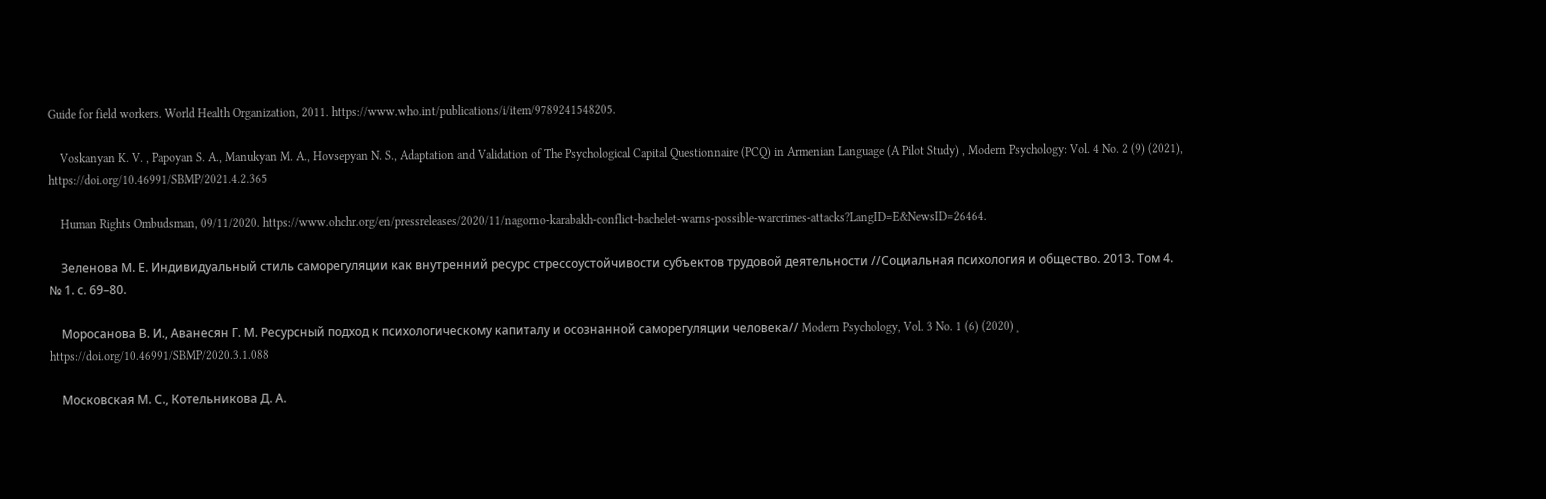Guide for field workers. World Health Organization, 2011. https://www.who.int/publications/i/item/9789241548205․

    Voskanyan K. V. , Papoyan S. A., Manukyan M. A., Hovsepyan N. S., Adaptation and Validation of The Psychological Capital Questionnaire (PCQ) in Armenian Language (A Pilot Study) , Modern Psychology: Vol. 4 No. 2 (9) (2021), https://doi.org/10.46991/SBMP/2021.4.2.365

    Human Rights Ombudsman, 09/11/2020. https://www.ohchr.org/en/pressreleases/2020/11/nagorno-karabakh-conflict-bachelet-warns-possible-warcrimes-attacks?LangID=E&NewsID=26464․

    Зеленова М. Е. Индивидуальный стиль саморегуляции как внутренний ресурс стрессоустойчивости субъектов трудовой деятельности //Социальная психология и общество. 2013. Том 4. № 1. с. 69–80.

    Моросанова В. И., Аванесян Г. М. Ресурсный подход к психологическому капиталу и осознанной саморегуляции человека// Modern Psychology, Vol. 3 No. 1 (6) (2020)¸ https://doi.org/10.46991/SBMP/2020.3.1.088

    Московская М. С., Котельникова Д. А.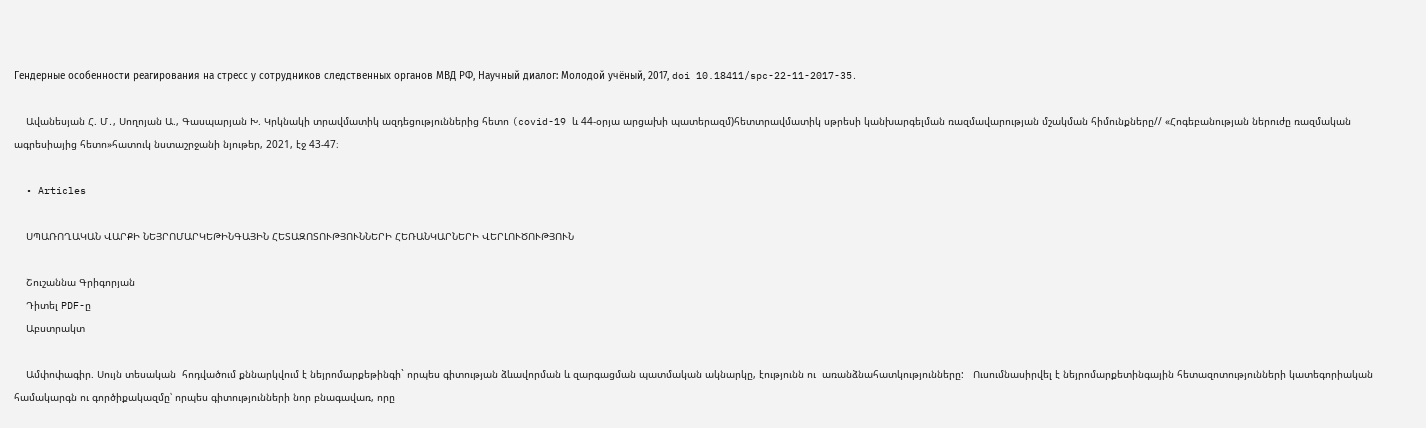Гендерные особенности реагирования на стресс у сотрудников следственных органов МВД РФ, Научный диалог: Молодой учёный, 2017, doi 10.18411/spc-22-11-2017-35․

    Ավանեսյան Հ. Մ․, Սողոյան Ա., Գասպարյան Խ. Կրկնակի տրավմատիկ ազդեցություններից հետո (covid-19 և 44-օրյա արցախի պատերազմ)հետտրավմատիկ սթրեսի կանխարգելման ռազմավարության մշակման հիմունքները// «Հոգեբանության ներուժը ռազմական ագրեսիայից հետո»հատուկ նստաշրջանի նյութեր, 2021, էջ 43-47։

  • Articles

    ՍՊԱՌՈՂԱԿԱՆ ՎԱՐՔԻ ՆԵՅՐՈՄԱՐԿԵԹԻՆԳԱՅԻՆ ՀԵՏԱԶՈՏՈՒԹՅՈՒՆՆԵՐԻ ՀԵՌԱՆԿԱՐՆԵՐԻ ՎԵՐԼՈՒԾՈՒԹՅՈՒՆ

    Շուշաննա Գրիգորյան
    Դիտել PDF-ը
    Աբստրակտ

    Ամփոփագիր. Սույն տեսական  հոդվածում քննարկվում է նեյրոմարքեթինգի` որպես գիտության ձևավորման և զարգացման պատմական ակնարկը, էությունն ու  առանձնահատկությունները:   Ուսումնասիրվել է նեյրոմարքետինգային հետազոտությունների կատեգորիական համակարգն ու գործիքակազմը՝ որպես գիտությունների նոր բնագավառ, որը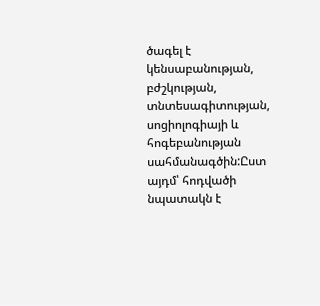ծագել է կենսաբանության, բժշկության, տնտեսագիտության, սոցիոլոգիայի և հոգեբանության սահմանագծին:Ըստ այդմ՝ հոդվածի նպատակն է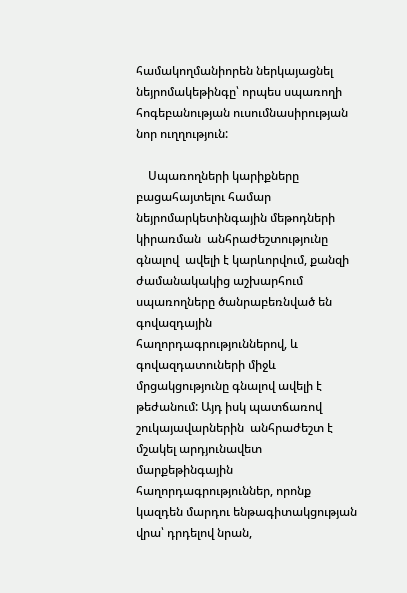համակողմանիորեն ներկայացնել նեյրոմակեթինգը՝ որպես սպառողի հոգեբանության ուսումնասիրության նոր ուղղություն:

    Սպառողների կարիքները բացահայտելու համար նեյրոմարկետինգային մեթոդների կիրառման  անհրաժեշտությունը գնալով  ավելի է կարևորվում, քանզի ժամանակակից աշխարհում սպառողները ծանրաբեռնված են գովազդային հաղորդագրություններով, և գովազդատուների միջև մրցակցությունը գնալով ավելի է թեժանում: Այդ իսկ պատճառով շուկայավարներին  անհրաժեշտ է մշակել արդյունավետ մարքեթինգային հաղորդագրություններ, որոնք կազդեն մարդու ենթագիտակցության վրա՝ դրդելով նրան,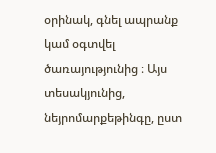օրինակ, գնել ապրանք կամ օգտվել ծառայությունից ։ Այս տեսակյունից, նեյրոմարքեթինգը, ըստ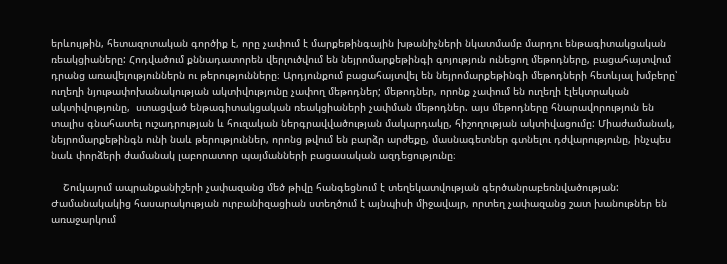երևույթին, հետազոտական գործիք է, որը չափում է մարքեթինգային խթանիչների նկատմամբ մարդու ենթագիտակցական ռեակցիաները: Հոդվածում քննադատորեն վերլուծվում են նեյրոմարքեթինգի գոյություն ունեցող մեթոդները, բացահայտվում դրանց առավելություններն ու թերությունները։ Արդյունքում բացահայտվել են նեյրոմարքեթինգի մեթոդների հետևյալ խմբերը՝ ուղեղի նյութափոխանակության ակտիվությունը չափող մեթոդներ; մեթոդներ, որոնք չափում են ուղեղի էլեկտրական ակտիվությունը,  ստացված ենթագիտակցական ռեակցիաների չափման մեթոդներ. այս մեթոդները հնարավորություն են տալիս գնահատել ուշադրության և հուզական ներգրավվածության մակարդակը, հիշողության ակտիվացումը: Միաժամանակ, նեյրոմարքեթինգն ունի նաև թերություններ, որոնց թվում են բարձր արժեքը, մասնագետներ գտնելու դժվարությունը, ինչպես նաև փորձերի ժամանակ լաբորատոր պայմանների բացասական ազդեցությունը։

    Շուկայում ապրանքանիշերի չափազանց մեծ թիվը հանգեցնում է տեղեկատվության գերծանրաբեռնվածության: Ժամանակակից հասարակության ուրբանիզացիան ստեղծում է այնպիսի միջավայր, որտեղ չափազանց շատ խանութներ են առաջարկում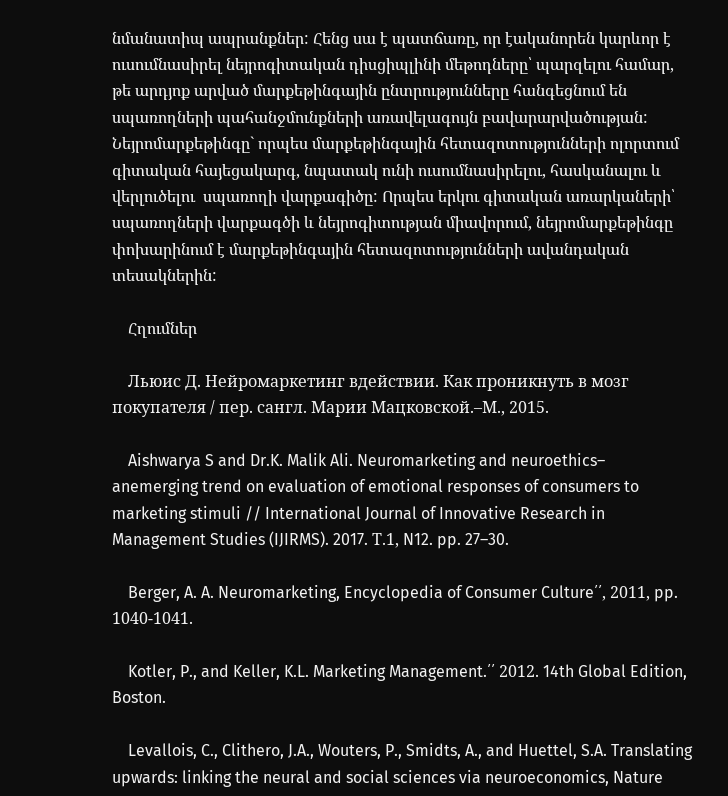նմանատիպ ապրանքներ: Հենց սա է պատճառը, որ էականորեն կարևոր է ուսումնասիրել նեյրոգիտական դիսցիպլինի մեթոդները՝ պարզելու համար, թե արդյոք արված մարքեթինգային ընտրությունները հանգեցնում են սպառողների պահանջմունքների առավելագույն բավարարվածության: Նեյրոմարքեթինգը` որպես մարքեթինգային հետազոտությունների ոլորտում գիտական հայեցակարգ, նպատակ ունի ուսումնասիրելու, հասկանալու և վերլուծելու  սպառողի վարքագիծը: Որպես երկու գիտական առարկաների՝ սպառողների վարքագծի և նեյրոգիտության միավորում, նեյրոմարքեթինգը փոխարինում է մարքեթինգային հետազոտությունների ավանդական տեսակներին:

    Հղումներ

    Льюис Д. Нейромаркетинг вдействии. Как проникнуть в мозг покупателя / пер. сангл. Марии Мацковской.–М., 2015.

    Aishwarya S and Dr.K. Malik Ali. Neuromarketing and neuroethics– anemerging trend on evaluation of emotional responses of consumers to marketing stimuli // International Journal of Innovative Research in Management Studies (IJIRMS). 2017. Т.1, N12. pp. 27–30.

    Berger, A. A. Neuromarketing, Encyclopedia of Consumer Culture՛՛, 2011, pp. 1040-1041.

    Kotler, P., and Keller, K.L. Marketing Management.՛՛ 2012. 14th Global Edition, Boston.

    Levallois, C., Clithero, J.A., Wouters, P., Smidts, A., and Huettel, S.A. Translating upwards: linking the neural and social sciences via neuroeconomics, Nature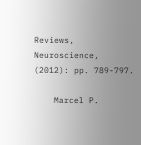Reviews, Neuroscience, (2012): pp. 789-797.

    Marcel P.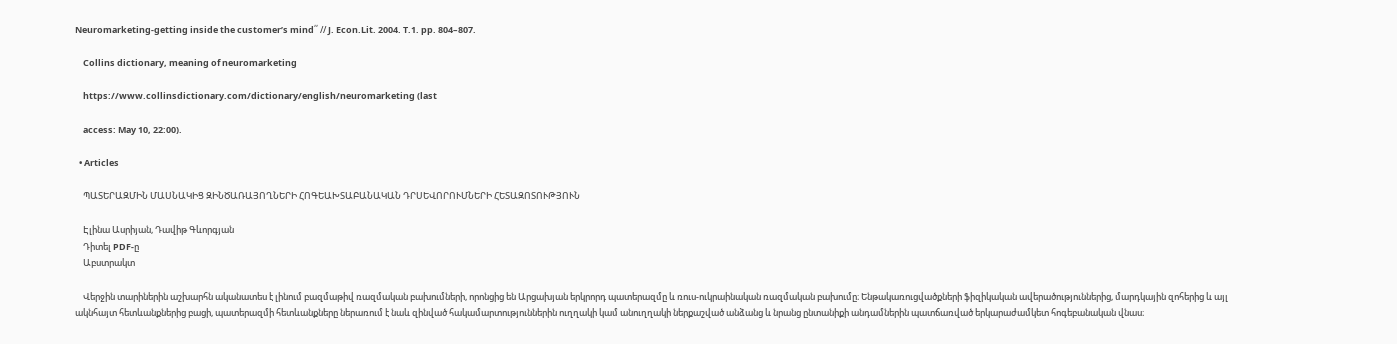Neuromarketing-getting inside the customer’s mind՛՛ // J. Econ.Lit. 2004. Т.1. pp. 804–807.

    Collins dictionary, meaning of neuromarketing

    https://www.collinsdictionary.com/dictionary/english/neuromarketing (last

    access: May 10, 22:00).

  • Articles

    ՊԱՏԵՐԱԶՄԻՆ ՄԱՍՆԱԿԻՑ ԶԻՆԾԱՌԱՅՈՂՆԵՐԻ ՀՈԳԵԱԽՏԱԲԱՆԱԿԱՆ ԴՐՍԵՎՈՐՈՒՄՆԵՐԻ ՀԵՏԱԶՈՏՈՒԹՅՈՒՆ

    Էլինա Ասրիյան, Դավիթ Գևորգյան
    Դիտել PDF-ը
    Աբստրակտ

    Վերջին տարիներին աշխարհն ականատես է լինում բազմաթիվ ռազմական բախումների, որոնցից են Արցախյան երկրորդ պատերազմը և ռուս-ուկրաինական ռազմական բախումը։ Ենթակառուցվածքների ֆիզիկական ավերածություններից, մարդկային զոհերից և այլ ակնհայտ հետևանքներից բացի, պատերազմի հետևանքները ներառում է նաև զինված հակամարտություններին ուղղակի կամ անուղղակի ներքաշված անձանց և նրանց ընտանիքի անդամներին պատճառված երկարաժամկետ հոգեբանական վնաս։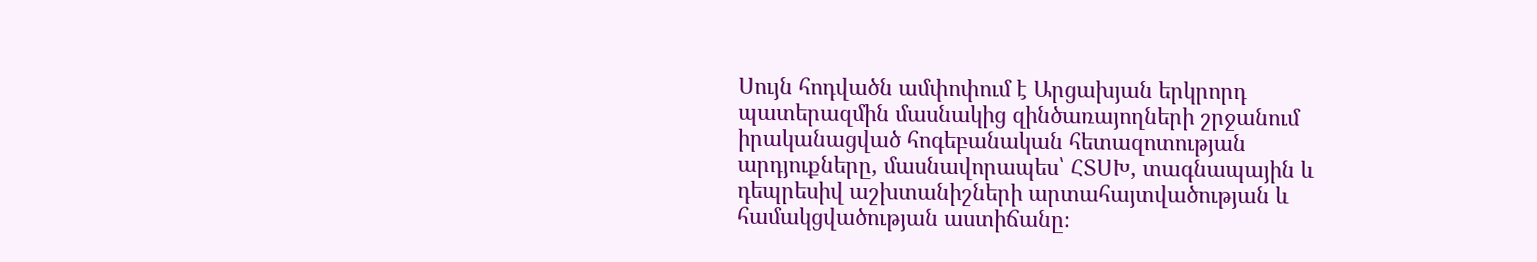Սույն հոդվածն ամփոփում է Արցախյան երկրորդ պատերազմին մասնակից զինծառայողների շրջանում իրականացված հոգեբանական հետազոտության արդյուքները, մասնավորապես՝ ՀՏՍԽ, տագնապային և դեպրեսիվ աշխտանիշների արտահայտվածության և համակցվածության աստիճանը։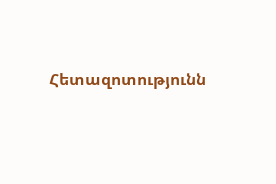Հետազոտությունն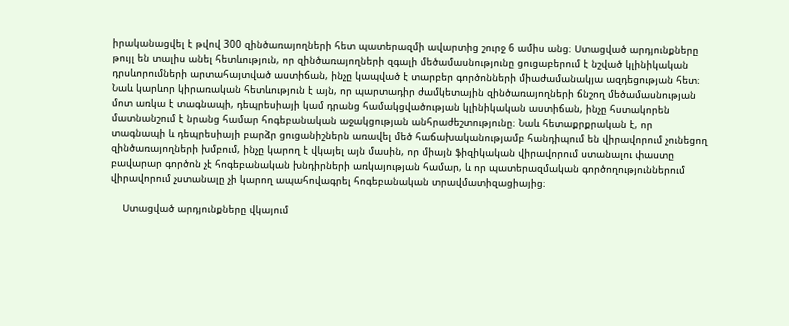իրականացվել է թվով 300 զինծառայողների հետ պատերազմի ավարտից շուրջ 6 ամիս անց։ Ստացված արդյունքները թույլ են տալիս անել հետևություն, որ զինծառայողների զգալի մեծամասնությունը ցուցաբերում է նշված կլինիկական դրսևորումների արտահայտված աստիճան, ինչը կապված է տարբեր գործոնների միաժամանակյա ազդեցության հետ։ Նաև կարևոր կիրառական հետևություն է այն, որ պարտադիր ժամկետային զինծառայողների ճնշող մեծամասնության մոտ առկա է տագնապի, դեպրեսիայի կամ դրանց համակցվածության կլինիկական աստիճան, ինչը հստակորեն մատնանշում է նրանց համար հոգեբանական աջակցության անհրաժեշտությունը։ Նաև հետաքրքրական է, որ տագնապի և դեպրեսիայի բարձր ցուցանիշներն առավել մեծ հաճախականությամբ հանդիպում են վիրավորում չունեցող զինծառայողների խմբում, ինչը կարող է վկայել այն մասին, որ միայն ֆիզիկական վիրավորում ստանալու փաստը բավարար գործոն չէ հոգեբանական խնդիրների առկայության համար, և որ պատերազմական գործողություններում վիրավորում չստանալը չի կարող ապահովագրել հոգեբանական տրավմատիզացիայից։

    Ստացված արդյունքները վկայում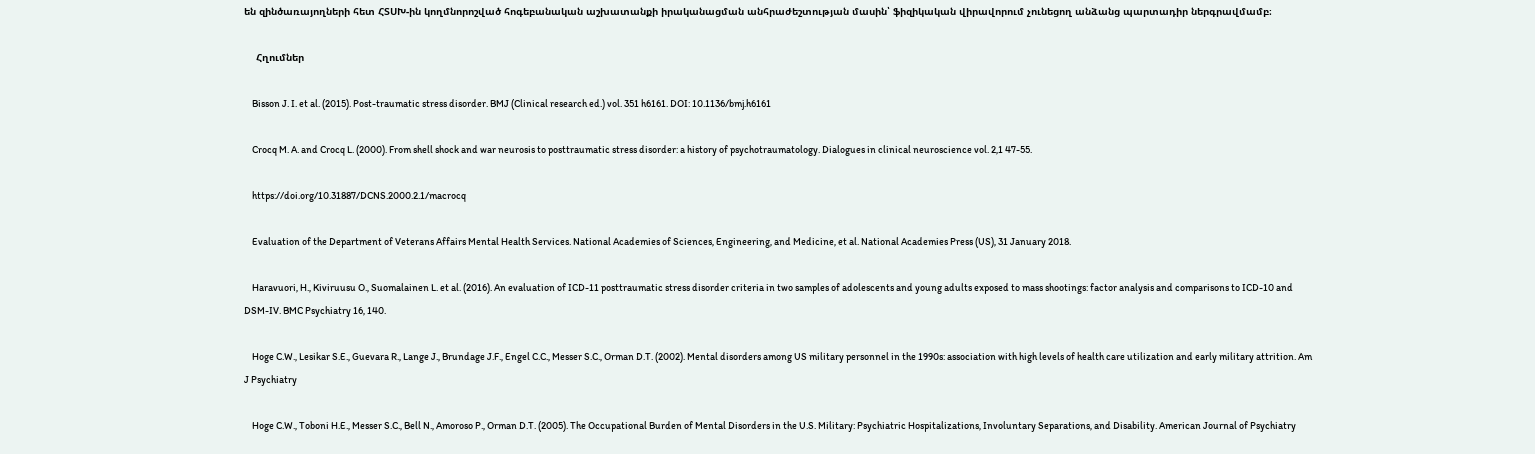են զինծառայողների հետ ՀՏՍԽ-ին կողմնորոշված հոգեբանական աշխատանքի իրականացման անհրաժեշտության մասին՝ ֆիզիկական վիրավորում չունեցող անձանց պարտադիր ներգրավմամբ։

    Հղումներ

    Bisson J. I. et al. (2015). Post-traumatic stress disorder. BMJ (Clinical research ed.) vol. 351 h6161. DOI: 10.1136/bmj.h6161

    Crocq M. A. and Crocq L. (2000). From shell shock and war neurosis to posttraumatic stress disorder: a history of psychotraumatology. Dialogues in clinical neuroscience vol. 2,1 47-55.

    https://doi.org/10.31887/DCNS.2000.2.1/macrocq

    Evaluation of the Department of Veterans Affairs Mental Health Services. National Academies of Sciences, Engineering, and Medicine, et al. National Academies Press (US), 31 January 2018.

    Haravuori, H., Kiviruusu O., Suomalainen L. et al. (2016). An evaluation of ICD-11 posttraumatic stress disorder criteria in two samples of adolescents and young adults exposed to mass shootings: factor analysis and comparisons to ICD-10 and DSM-IV. BMC Psychiatry 16, 140.

    Hoge C.W., Lesikar S.E., Guevara R., Lange J., Brundage J.F., Engel C.C., Messer S.C., Orman D.T. (2002). Mental disorders among US military personnel in the 1990s: association with high levels of health care utilization and early military attrition. Am J Psychiatry

    Hoge C.W., Toboni H.E., Messer S.C., Bell N., Amoroso P., Orman D.T. (2005). The Occupational Burden of Mental Disorders in the U.S. Military: Psychiatric Hospitalizations, Involuntary Separations, and Disability. American Journal of Psychiatry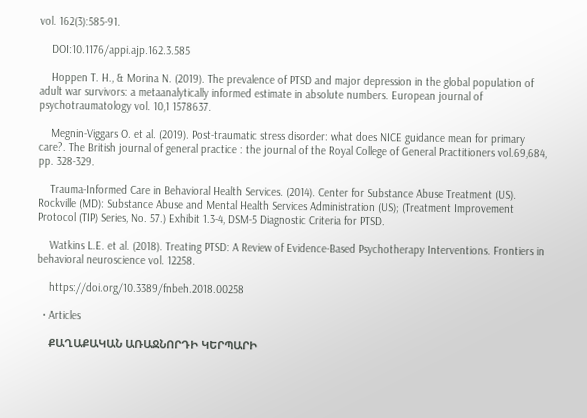vol. 162(3):585-91.

    DOI:10.1176/appi.ajp.162.3.585

    Hoppen T. H., & Morina N. (2019). The prevalence of PTSD and major depression in the global population of adult war survivors: a metaanalytically informed estimate in absolute numbers. European journal of psychotraumatology vol. 10,1 1578637.

    Megnin-Viggars O. et al. (2019). Post-traumatic stress disorder: what does NICE guidance mean for primary care?. The British journal of general practice : the journal of the Royal College of General Practitioners vol.69,684, pp. 328-329.

    Trauma-Informed Care in Behavioral Health Services. (2014). Center for Substance Abuse Treatment (US). Rockville (MD): Substance Abuse and Mental Health Services Administration (US); (Treatment Improvement Protocol (TIP) Series, No. 57.) Exhibit 1.3-4, DSM-5 Diagnostic Criteria for PTSD.

    Watkins L.E. et al. (2018). Treating PTSD: A Review of Evidence-Based Psychotherapy Interventions. Frontiers in behavioral neuroscience vol. 12258.

    https://doi.org/10.3389/fnbeh.2018.00258

  • Articles

    ՔԱՂԱՔԱԿԱՆ ԱՌԱՋՆՈՐԴԻ ԿԵՐՊԱՐԻ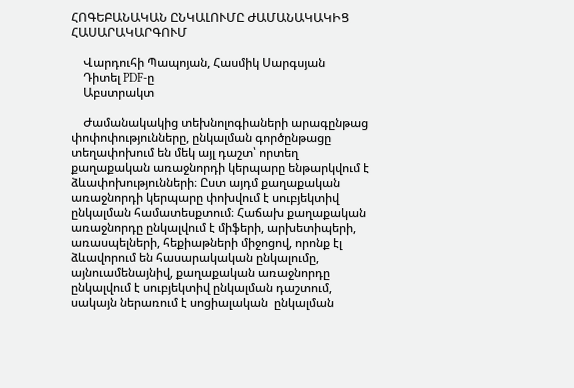ՀՈԳԵԲԱՆԱԿԱՆ ԸՆԿԱԼՈՒՄԸ ԺԱՄԱՆԱԿԱԿԻՑ ՀԱՍԱՐԱԿԱՐԳՈՒՄ

    Վարդուհի Պապոյան, Հասմիկ Սարգսյան
    Դիտել PDF-ը
    Աբստրակտ

    Ժամանակակից տեխնոլոգիաների արագընթաց փոփոփությունները, ընկալման գործընթացը տեղափոխում են մեկ այլ դաշտ՝ որտեղ  քաղաքական առաջնորդի կերպարը ենթարկվում է   ձևափոխությունների։ Ըստ այդմ քաղաքական առաջնորդի կերպարը փոխվում է սուբյեկտիվ ընկալման համատեսքտում։ Հաճախ քաղաքական առաջնորդը ընկալվում է միֆերի, արխետիպերի, առասպելների, հեքիաթների միջոցով, որոնք էլ ձևավորում են հասարակական ընկալումը, այնուամենայնիվ, քաղաքական առաջնորդը ընկալվում է սուբյեկտիվ ընկալման դաշտում, սակայն ներառում է սոցիալական  ընկալման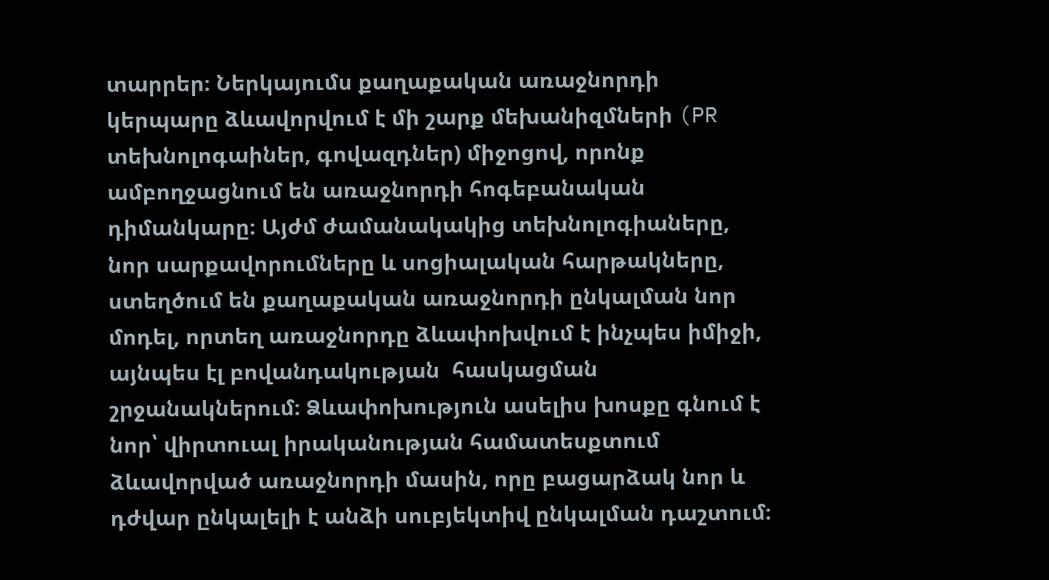տարրեր։ Ներկայումս քաղաքական առաջնորդի կերպարը ձևավորվում է մի շարք մեխանիզմների (PR տեխնոլոգաիներ, գովազդներ) միջոցով, որոնք ամբողջացնում են առաջնորդի հոգեբանական դիմանկարը։ Այժմ ժամանակակից տեխնոլոգիաները, նոր սարքավորումները և սոցիալական հարթակները, ստեղծում են քաղաքական առաջնորդի ընկալման նոր մոդել, որտեղ առաջնորդը ձևափոխվում է ինչպես իմիջի, այնպես էլ բովանդակության  հասկացման շրջանակներում։ Ձևափոխություն ասելիս խոսքը գնում է նոր՝ վիրտուալ իրականության համատեսքտում ձևավորված առաջնորդի մասին, որը բացարձակ նոր և դժվար ընկալելի է անձի սուբյեկտիվ ընկալման դաշտում։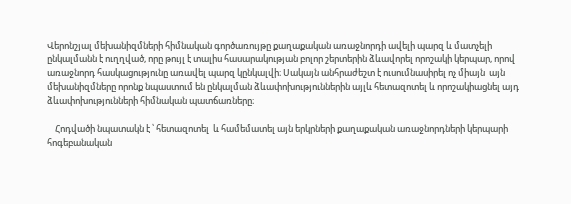Վերոնշյալ մեխանիզմների հիմնական գործառույթը քաղաքական առաջնորդի ավելի պարզ և մատչելի ընկալմանն է ուղղված, որը թույլ է տալիս հասարակության բոլոր շերտերին ձևավորել որոշակի կերպար, որով առաջնորդ հասկացությունը առավել պարզ կընկալվի։ Սակայն անհրաժեշտ է ուսումնասիրել ոչ միայն  այն մեխանիզմները որոնք նպաստում են ընկալման ձևափոխություններին այլև հետազոտել և որոշակիացնել այդ ձևափոխությունների հիմնական պատճառները։

    Հոդվածի նպատակն է ՝ հետազոտել  և համեմատել այն երկրների քաղաքական առաջնորդների կերպարի հոգեբանական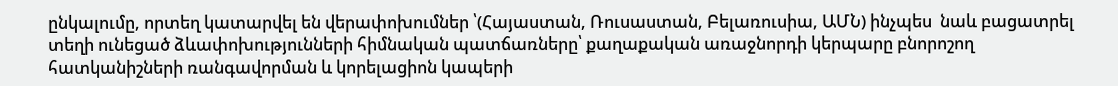ընկալումը, որտեղ կատարվել են վերափոխումներ ՝(Հայաստան, Ռուսաստան, Բելառուսիա, ԱՄՆ) ինչպես  նաև բացատրել  տեղի ունեցած ձևափոխությունների հիմնական պատճառները՝ քաղաքական առաջնորդի կերպարը բնորոշող  հատկանիշների ռանգավորման և կորելացիոն կապերի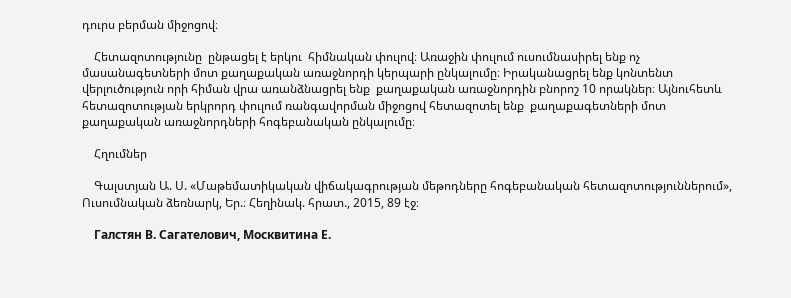դուրս բերման միջոցով։

    Հետազոտությունը  ընթացել է երկու  հիմնական փուլով։ Առաջին փուլում ուսումնասիրել ենք ոչ մասանագետների մոտ քաղաքական առաջնորդի կերպարի ընկալումը։ Իրականացրել ենք կոնտենտ վերլուծություն որի հիման վրա առանձնացրել ենք  քաղաքական առաջնորդին բնորոշ 10 որակներ։ Այնուհետև հետազոտության երկրորդ փուլում ռանգավորման միջոցով հետազոտել ենք  քաղաքագետների մոտ քաղաքական առաջնորդների հոգեբանական ընկալումը։

    Հղումներ

    Գալստյան Ա. Ս. «Մաթեմատիկական վիճակագրության մեթոդները հոգեբանական հետազոտություններում», Ուսումնական ձեռնարկ, Եր.։ Հեղինակ. հրատ., 2015, 89 էջ։

    Галстян В. Сагателович, Москвитина Е.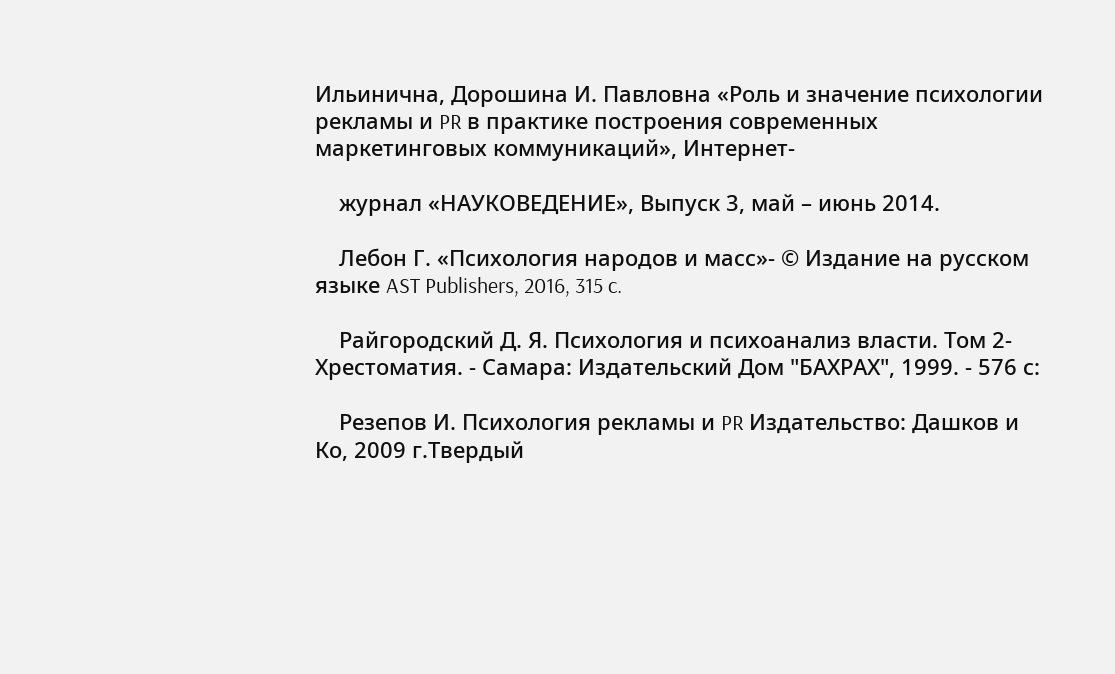Ильинична, Дорошина И. Павловна «Роль и значение психологии рекламы и PR в практике построения современных маркетинговых коммуникаций», Интернет-

    журнал «НАУКОВЕДЕНИЕ», Выпуск 3, май – июнь 2014.

    Лебон Г. «Психология народов и масс»- © Издание на русском языке AST Publishers, 2016, 315 c.

    Райгородский Д. Я. Психология и психоанализ власти. Том 2-Хрестоматия. - Самара: Издательский Дом "БАХРАХ", 1999. - 576 с:

    Резепов И. Психология рекламы и PR Издательство: Дашков и Ко, 2009 г.Твердый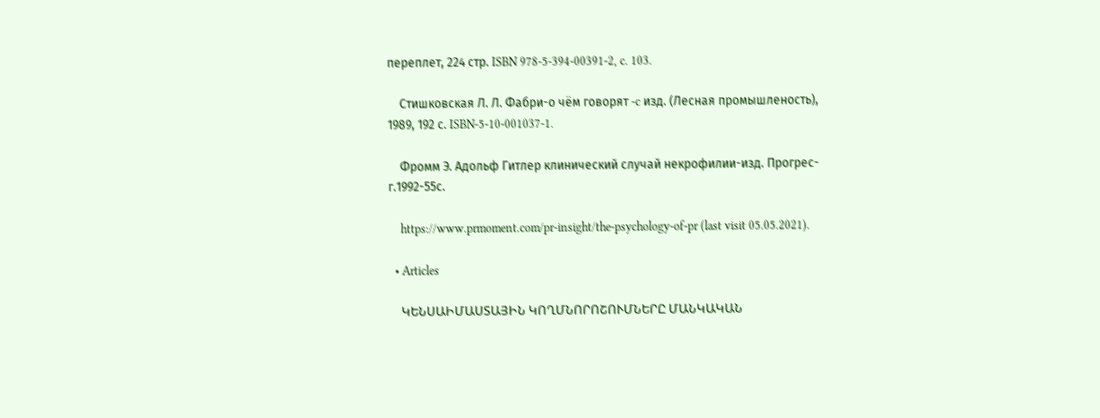переплет, 224 стр. ISBN 978-5-394-00391-2, c. 103.

    Стишковская Л. Л. Фабри-о чём говорят -c изд. (Лесная промышленость), 1989, 192 с. ISBN-5-10-001037-1.

    Фромм Э. Адольф Гитлер клинический случай некрофилии-изд. Прогрес-г.1992-55с.

    https://www.prmoment.com/pr-insight/the-psychology-of-pr (last visit 05.05.2021).

  • Articles

    ԿԵՆՍԱԻՄԱՍՏԱՅԻՆ ԿՈՂՄՆՈՐՈՇՈՒՄՆԵՐԸ ՄԱՆԿԱԿԱՆ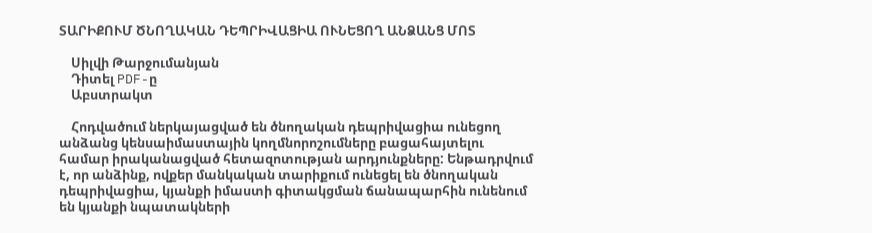ՏԱՐԻՔՈՒՄ ԾՆՈՂԱԿԱՆ ԴԵՊՐԻՎԱՑԻԱ ՈՒՆԵՑՈՂ ԱՆՁԱՆՑ ՄՈՏ

    Սիլվի Թարջումանյան
    Դիտել PDF-ը
    Աբստրակտ

    Հոդվածում ներկայացված են ծնողական դեպրիվացիա ունեցող անձանց կենսաիմաստային կողմնորոշումները բացահայտելու համար իրականացված հետազոտության արդյունքները: Ենթադրվում է, որ անձինք, ովքեր մանկական տարիքում ունեցել են ծնողական դեպրիվացիա, կյանքի իմաստի գիտակցման ճանապարհին ունենում են կյանքի նպատակների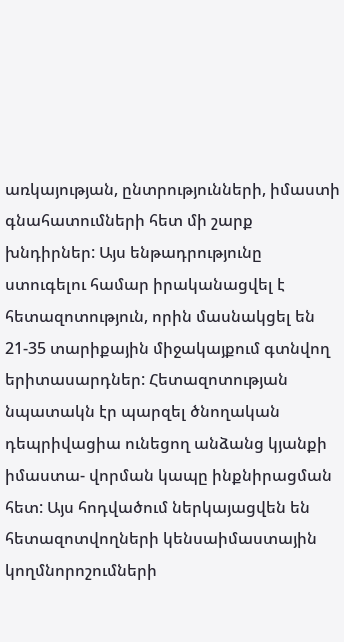առկայության, ընտրությունների, իմաստի գնահատումների հետ մի շարք խնդիրներ: Այս ենթադրությունը ստուգելու համար իրականացվել է հետազոտություն, որին մասնակցել են 21-35 տարիքային միջակայքում գտնվող երիտասարդներ: Հետազոտության նպատակն էր պարզել ծնողական դեպրիվացիա ունեցող անձանց կյանքի իմաստա- վորման կապը ինքնիրացման հետ: Այս հոդվածում ներկայացվեն են հետազոտվողների կենսաիմաստային կողմնորոշումների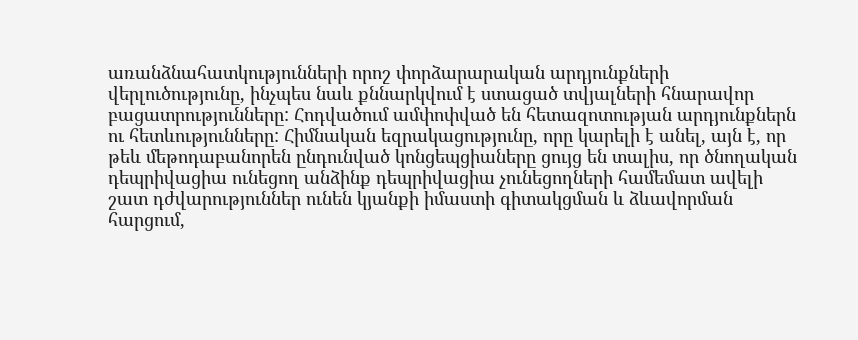առանձնահատկությունների որոշ փորձարարական արդյունքների վերլուծությունը, ինչպես նաև քննարկվում է ստացած տվյալների հնարավոր բացատրությունները: Հոդվածում ամփոփված են հետազոտության արդյունքներն ու հետևությունները: Հիմնական եզրակացությունը, որը կարելի է անել, այն է, որ թեև մեթոդաբանորեն ընդունված կոնցեպցիաները ցույց են տալիս, որ ծնողական դեպրիվացիա ունեցող անձինք դեպրիվացիա չունեցողների համեմատ ավելի շատ դժվարություններ ունեն կյանքի իմաստի գիտակցման և ձևավորման հարցում,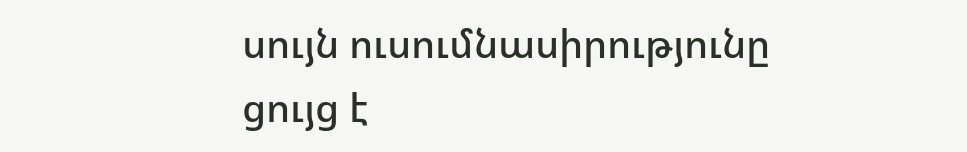սույն ուսումնասիրությունը ցույց է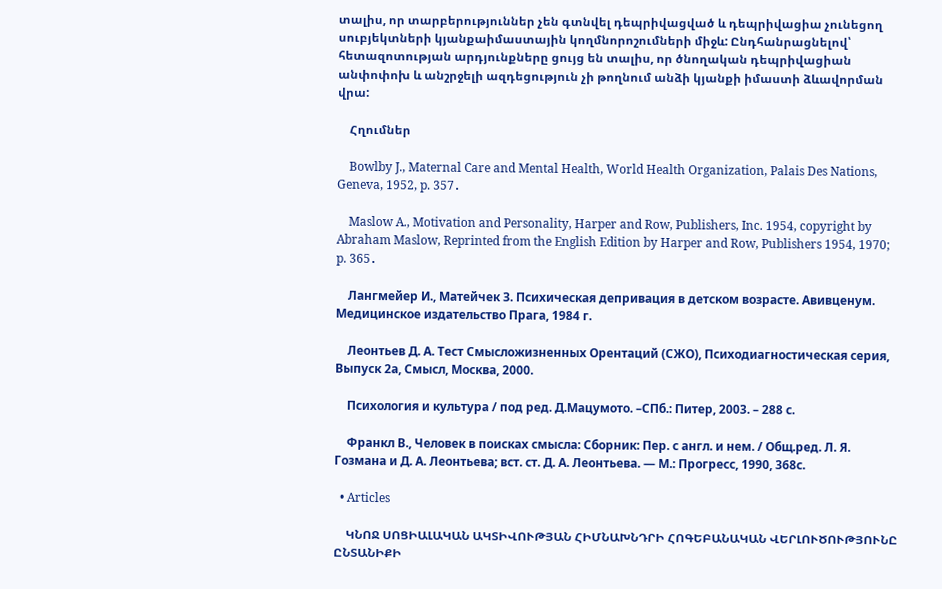տալիս, որ տարբերություններ չեն գտնվել դեպրիվացված և դեպրիվացիա չունեցող սուբյեկտների կյանքաիմաստային կողմնորոշումների միջև: Ընդհանրացնելով՝ հետազոտության արդյունքները ցույց են տալիս, որ ծնողական դեպրիվացիան անփոփոխ և անշրջելի ազդեցություն չի թողնում անձի կյանքի իմաստի ձևավորման վրա:

    Հղումներ

    Bowlby J., Maternal Care and Mental Health, World Health Organization, Palais Des Nations, Geneva, 1952, p. 357․

    Maslow A., Motivation and Personality, Harper and Row, Publishers, Inc. 1954, copyright by Abraham Maslow, Reprinted from the English Edition by Harper and Row, Publishers 1954, 1970; p. 365․

    Лангмейер И., Матейчек З. Психическая депривация в детском возрасте. Авивценум. Медицинское издательство Прага, 1984 г.

    Леонтьев Д. А. Тест Смысложизненных Орентаций (СЖО), Психодиагностическая серия, Выпуск 2а, Смысл, Москва, 2000.

    Психология и культура / под ред. Д.Мацумото. –СПб.: Питер, 2003. – 288 с.

    Франкл В., Человек в поисках смысла: Сборник: Пер. с англ. и нем. / Общ.ред. Л. Я. Гозмана и Д. А. Леонтьева; вст. ст. Д. А. Леонтьева. — М.: Прогресс, 1990, 368с.

  • Articles

    ԿՆՈՋ ՍՈՑԻԱԼԱԿԱՆ ԱԿՏԻՎՈՒԹՅԱՆ ՀԻՄՆԱԽՆԴՐԻ ՀՈԳԵԲԱՆԱԿԱՆ ՎԵՐԼՈՒԾՈՒԹՅՈՒՆԸ ԸՆՏԱՆԻՔԻ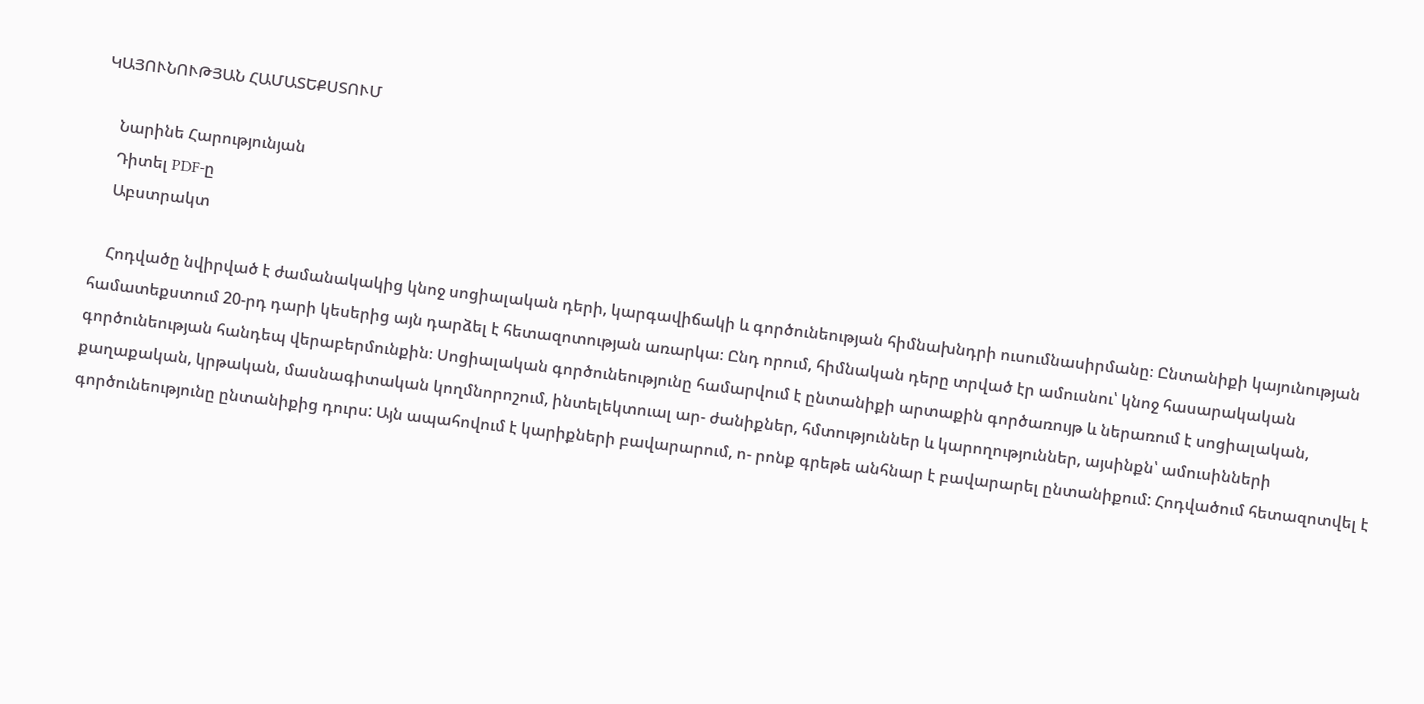ԿԱՅՈՒՆՈՒԹՅԱՆ ՀԱՄԱՏԵՔՍՏՈՒՄ

    Նարինե Հարությունյան
    Դիտել PDF-ը
    Աբստրակտ

    Հոդվածը նվիրված է ժամանակակից կնոջ սոցիալական դերի, կարգավիճակի և գործունեության հիմնախնդրի ուսումնասիրմանը։ Ընտանիքի կայունության համատեքստում 20-րդ դարի կեսերից այն դարձել է հետազոտության առարկա։ Ընդ որում, հիմնական դերը տրված էր ամուսնու՝ կնոջ հասարակական գործունեության հանդեպ վերաբերմունքին։ Սոցիալական գործունեությունը համարվում է ընտանիքի արտաքին գործառույթ և ներառում է սոցիալական, քաղաքական, կրթական, մասնագիտական կողմնորոշում, ինտելեկտուալ ար- ժանիքներ, հմտություններ և կարողություններ, այսինքն՝ ամուսինների գործունեությունը ընտանիքից դուրս: Այն ապահովում է կարիքների բավարարում, ո- րոնք գրեթե անհնար է բավարարել ընտանիքում: Հոդվածում հետազոտվել է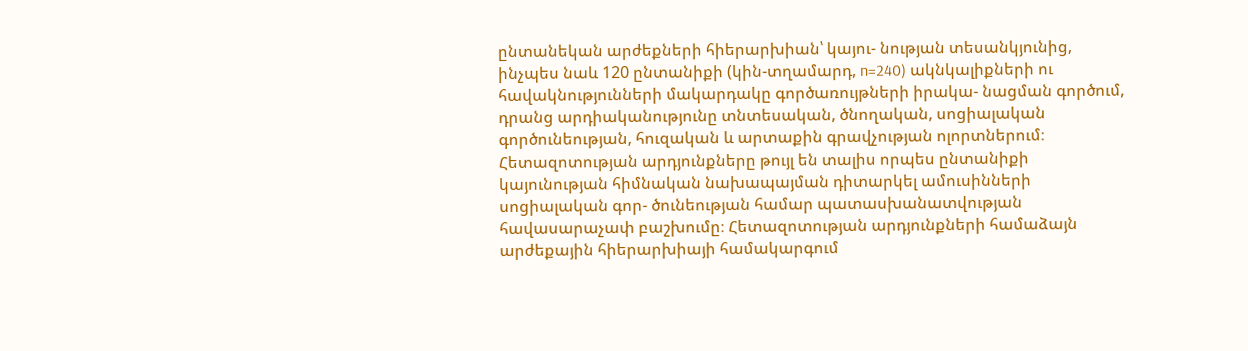ընտանեկան արժեքների հիերարխիան՝ կայու- նության տեսանկյունից, ինչպես նաև 120 ընտանիքի (կին-տղամարդ, n=240) ակնկալիքների ու հավակնությունների մակարդակը գործառույթների իրակա- նացման գործում, դրանց արդիականությունը տնտեսական, ծնողական, սոցիալական գործունեության, հուզական և արտաքին գրավչության ոլորտներում։ Հետազոտության արդյունքները թույլ են տալիս որպես ընտանիքի կայունության հիմնական նախապայման դիտարկել ամուսինների սոցիալական գոր- ծունեության համար պատասխանատվության հավասարաչափ բաշխումը։ Հետազոտության արդյունքների համաձայն արժեքային հիերարխիայի համակարգում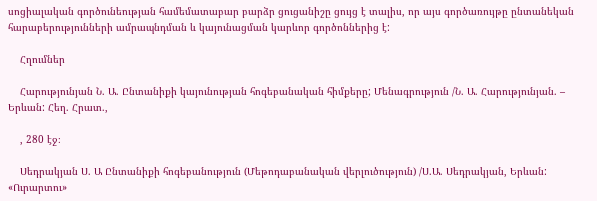սոցիալական գործունեության համեմատաբար բարձր ցուցանիշը ցույց է տալիս, որ այս գործառույթը ընտանեկան հարաբերությունների ամրապնդման և կայունացման կարևոր գործոններից է:

    Հղումներ

    Հարությունյան Ն. Ա. Ընտանիքի կայունության հոգեբանական հիմքերը; Մենագրություն /Ն. Ա. Հարությունյան. – Երևան: Հեղ. Հրատ.,

    , 280 էջ։

    Սեդրակյան Ս. Ա Ընտանիքի հոգեբանություն (Մեթոդաբանական վերլուծություն) /Ս.Ա. Սեդրակյան, Երևան: «Ուրարտու»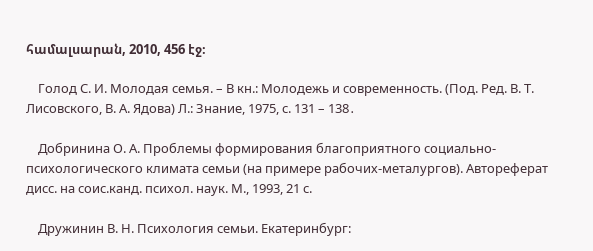համալսարան, 2010, 456 էջ։

    Голод С. И. Молодая семья. – В кн.: Молодежь и современность. (Под. Ред. В. Т. Лисовского, В. А. Ядова) Л.: Знание, 1975, с. 131 – 138․

    Добринина О. А. Проблемы формирования благоприятного социально-психологического климата семьи (на примере рабочих-металургов). Автореферат дисс. на соис.канд. психол. наук. М., 1993, 21 с.

    Дружинин В. Н. Психология семьи. Екатеринбург: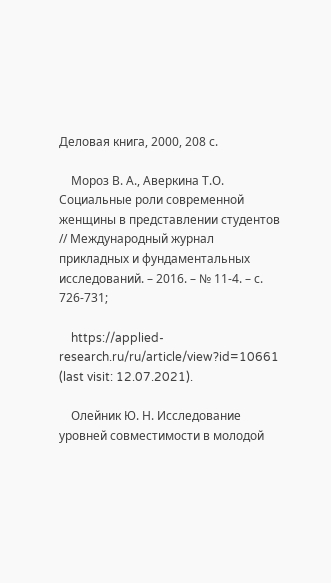Деловая книга, 2000, 208 с.

    Мороз В. А., Аверкина Т.О. Социальные роли современной женщины в представлении студентов // Международный журнал прикладных и фундаментальных исследований. – 2016. – № 11-4. – с. 726-731;

    https://applied-research.ru/ru/article/view?id=10661 (last visit: 12.07.2021).

    Олейник Ю. Н. Исследование уровней совместимости в молодой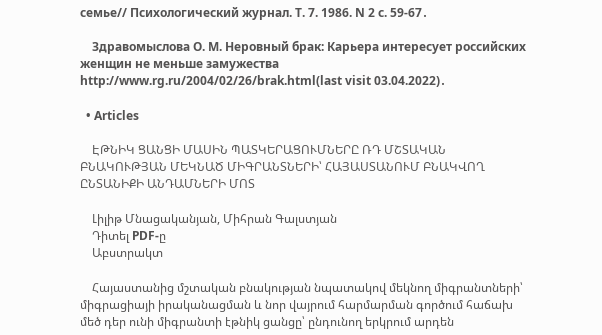семье// Психологический журнал. Т. 7. 1986. N 2 с. 59-67․

    Здравомыслова О. М. Неровный брак: Карьера интересует российских женщин не меньше замужества http://www.rg.ru/2004/02/26/brak.html(last visit 03.04.2022)․

  • Articles

    ԷԹՆԻԿ ՑԱՆՑԻ ՄԱՍԻՆ ՊԱՏԿԵՐԱՑՈՒՄՆԵՐԸ ՌԴ ՄՇՏԱԿԱՆ ԲՆԱԿՈՒԹՅԱՆ ՄԵԿՆԱԾ ՄԻԳՐԱՆՏՆԵՐԻ՝ ՀԱՅԱՍՏԱՆՈՒՄ ԲՆԱԿՎՈՂ ԸՆՏԱՆԻՔԻ ԱՆԴԱՄՆԵՐԻ ՄՈՏ

    Լիլիթ Մնացականյան, Միհրան Գալստյան
    Դիտել PDF-ը
    Աբստրակտ

    Հայաստանից մշտական բնակության նպատակով մեկնող միգրանտների՝ միգրացիայի իրականացման և նոր վայրում հարմարման գործում հաճախ մեծ դեր ունի միգրանտի էթնիկ ցանցը՝ ընդունող երկրում արդեն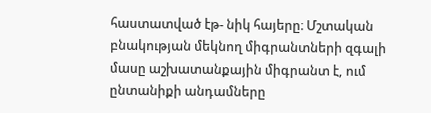հաստատված էթ- նիկ հայերը։ Մշտական բնակության մեկնող միգրանտների զգալի մասը աշխատանքային միգրանտ է, ում ընտանիքի անդամները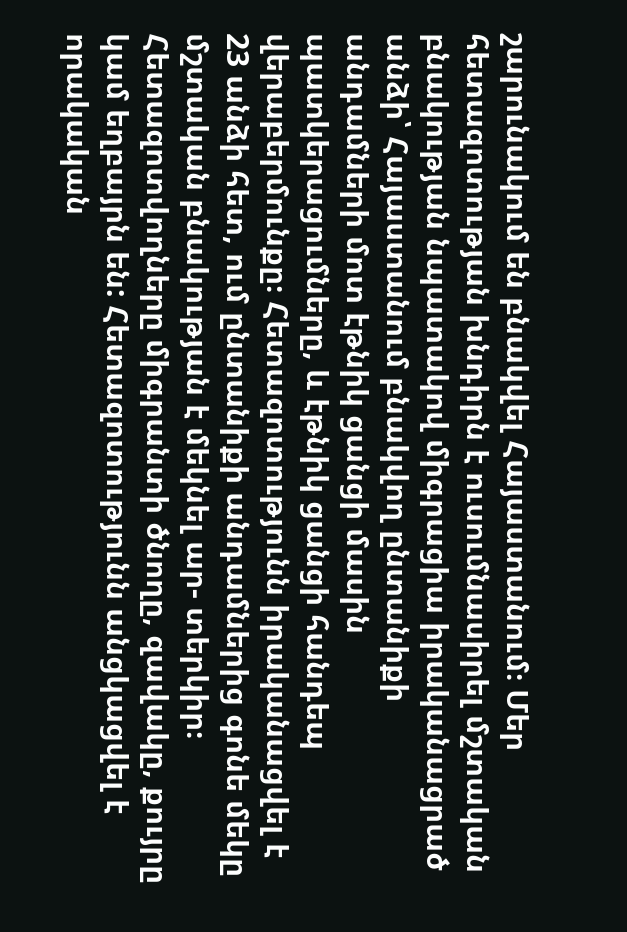շարունակում են բնակվել Հայաստանում։ Մեր հետազոտության խնդիրն է ուսումնասիրել մշտական բնակության նպատակով միգրացիա իրականացրած անձի՝ Հայաստանում բնակվող ընտանիքի անդամների մոտ էթնիկ ցանցի մասին պատկերացումները, և էթնիկ ցանցի հանդեպ վերաբերմունքը։ Հետազոտությունն իրականացվել է 23 անձի հետ, ում ընտանիքի անդամներից գոնե մեկը մշտական բնակության է մեկնել ար- տերկիր։ Հետազոտվողները միգրանտի ծնողը, զավակը, քույրը կամ եղբայրն են: Հետազոտությունն անցկացվել է որակական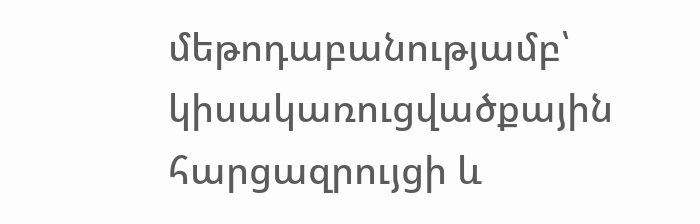մեթոդաբանությամբ՝ կիսակառուցվածքային հարցազրույցի և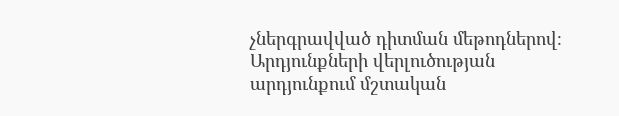չներգրավված դիտման մեթոդներով։ Արդյունքների վերլուծության արդյունքում մշտական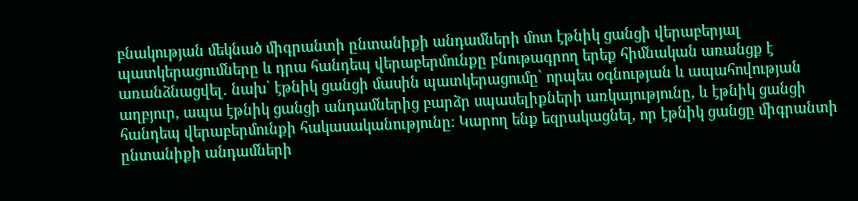բնակության մեկնած միգրանտի ընտանիքի անդամների մոտ էթնիկ ցանցի վերաբերյալ պատկերացումները և դրա հանդեպ վերաբերմունքը բնութագրող երեք հիմնական առանցք է առանձնացվել․ նախ՝ էթնիկ ցանցի մասին պատկերացումը՝ որպես օգնության և ապահովության աղբյուր, ապա էթնիկ ցանցի անդամներից բարձր սպասելիքների առկայությունը, և էթնիկ ցանցի հանդեպ վերաբերմունքի հակասականությունը։ Կարող ենք եզրակացնել, որ էթնիկ ցանցը միգրանտի ընտանիքի անդամների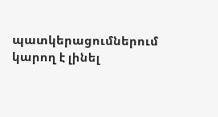պատկերացումներում կարող է լինել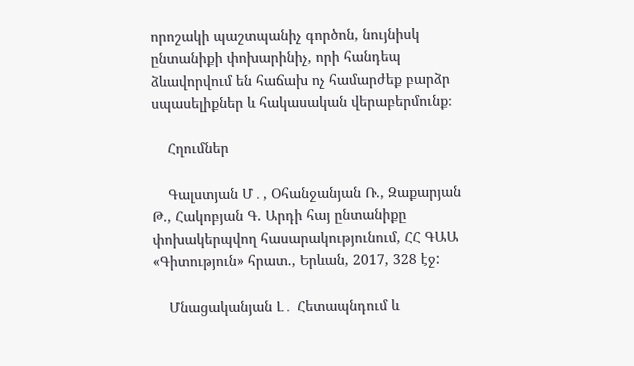որոշակի պաշտպանիչ գործոն, նույնիսկ ընտանիքի փոխարինիչ, որի հանդեպ ձևավորվում են հաճախ ոչ համարժեք բարձր սպասելիքներ և հակասական վերաբերմունք։

    Հղումներ

    Գալստյան Մ․, Օհանջանյան Ռ., Զաքարյան Թ., Հակոբյան Գ. Արդի հայ ընտանիքը փոխակերպվող հասարակությունում, ՀՀ ԳԱԱ «Գիտություն» հրատ., Երևան, 2017, 328 էջ:

    Մնացականյան Լ․ Հետապնդում և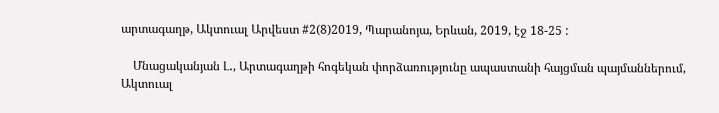արտագաղթ, Ակտուալ Արվեստ #2(8)2019, Պարանոյա, Երևան, 2019, էջ 18-25 :

    Մնացականյան Լ․, Արտագաղթի հոգեկան փորձառությունը ապաստանի հայցման պայմաններում, Ակտուալ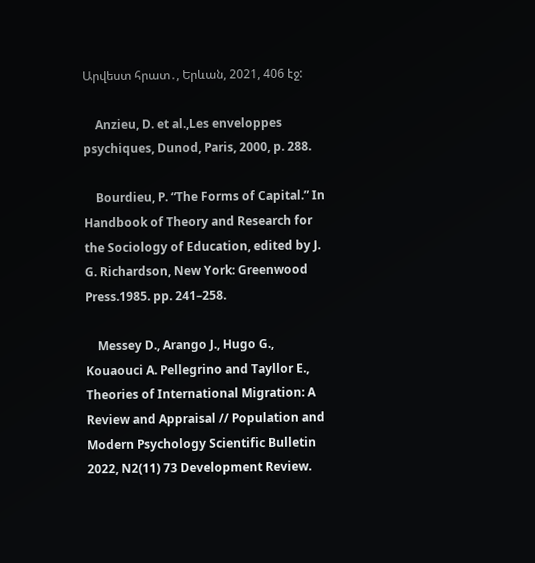Արվեստ հրատ․, Երևան, 2021, 406 էջ:

    Anzieu, D. et al.,Les enveloppes psychiques, Dunod, Paris, 2000, p. 288.

    Bourdieu, P. “The Forms of Capital.” In Handbook of Theory and Research for the Sociology of Education, edited by J. G. Richardson, New York: Greenwood Press.1985. pp. 241–258.

    Messey D., Arango J., Hugo G., Kouaouci A. Pellegrino and Tayllor E., Theories of International Migration: A Review and Appraisal // Population and Modern Psychology Scientific Bulletin 2022, N2(11) 73 Development Review.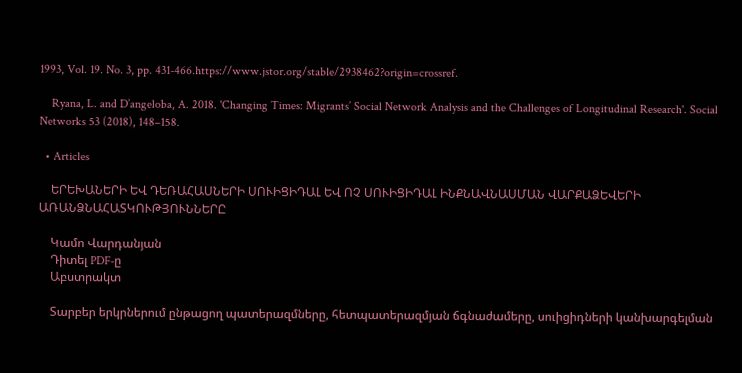1993, Vol. 19. No. 3, pp. 431-466.https://www.jstor.org/stable/2938462?origin=crossref.

    Ryana, L. and D’angeloba, A. 2018. 'Changing Times: Migrants’ Social Network Analysis and the Challenges of Longitudinal Research'. Social Networks 53 (2018), 148–158.

  • Articles

    ԵՐԵԽԱՆԵՐԻ ԵՎ ԴԵՌԱՀԱՍՆԵՐԻ ՍՈՒԻՑԻԴԱԼ ԵՎ ՈՉ ՍՈՒԻՑԻԴԱԼ ԻՆՔՆԱՎՆԱՍՄԱՆ ՎԱՐՔԱՁԵՎԵՐԻ ԱՌԱՆՁՆԱՀԱՏԿՈՒԹՅՈՒՆՆԵՐԸ

    Կամո Վարդանյան
    Դիտել PDF-ը
    Աբստրակտ

    Տարբեր երկրներում ընթացող պատերազմները, հետպատերազմյան ճգնաժամերը, սուիցիդների կանխարգելման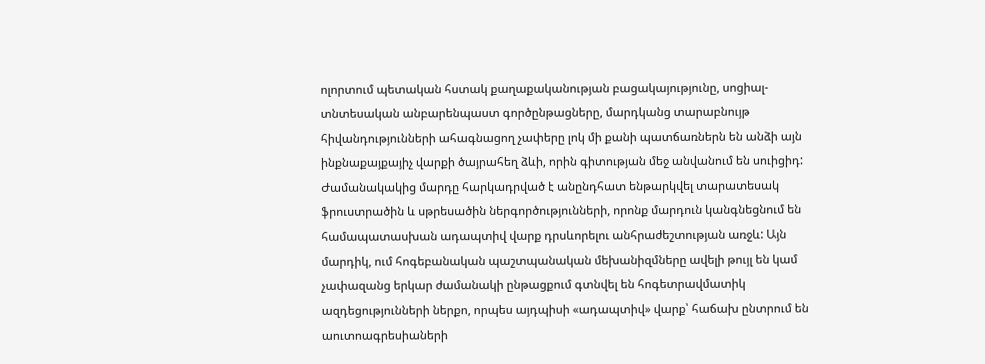ոլորտում պետական հստակ քաղաքականության բացակայությունը, սոցիալ-տնտեսական անբարենպաստ գործընթացները, մարդկանց տարաբնույթ հիվանդությունների ահագնացող չափերը լոկ մի քանի պատճառներն են անձի այն ինքնաքայքայիչ վարքի ծայրահեղ ձևի, որին գիտության մեջ անվանում են սուիցիդ: Ժամանակակից մարդը հարկադրված է անընդհատ ենթարկվել տարատեսակ ֆրուստրածին և սթրեսածին ներգործությունների, որոնք մարդուն կանգնեցնում են համապատասխան ադապտիվ վարք դրսևորելու անհրաժեշտության առջև: Այն մարդիկ, ում հոգեբանական պաշտպանական մեխանիզմները ավելի թույլ են կամ չափազանց երկար ժամանակի ընթացքում գտնվել են հոգետրավմատիկ ազդեցությունների ներքո, որպես այդպիսի «ադապտիվ» վարք՝ հաճախ ընտրում են աուտոագրեսիաների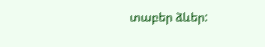տաբեր ձևեր: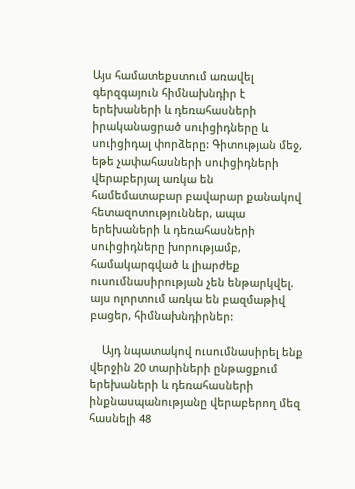Այս համատեքստում առավել գերզգայուն հիմնախնդիր է երեխաների և դեռահասների իրականացրած սուիցիդները և սուիցիդալ փորձերը: Գիտության մեջ, եթե չափահասների սուիցիդների վերաբերյալ առկա են համեմատաբար բավարար քանակով հետազոտություններ, ապա երեխաների և դեռահասների սուիցիդները խորությամբ, համակարգված և լիարժեք ուսումնասիրության չեն ենթարկվել. այս ոլորտում առկա են բազմաթիվ բացեր, հիմնախնդիրներ:

    Այդ նպատակով ուսումնասիրել ենք վերջին 20 տարիների ընթացքում երեխաների և դեռահասների ինքնասպանությանը վերաբերող մեզ հասնելի 48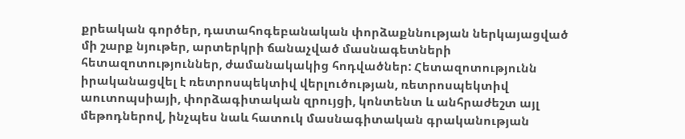քրեական գործեր, դատահոգեբանական փորձաքննության ներկայացված մի շարք նյութեր, արտերկրի ճանաչված մասնագետների հետազոտություններ, ժամանակակից հոդվածներ: Հետազոտությունն իրականացվել է ռետրոսպեկտիվ վերլուծության, ռետրոսպեկտիվ աուտոպսիայի, փորձագիտական զրույցի, կոնտենտ և անհրաժեշտ այլ մեթոդներով, ինչպես նաև հատուկ մասնագիտական գրականության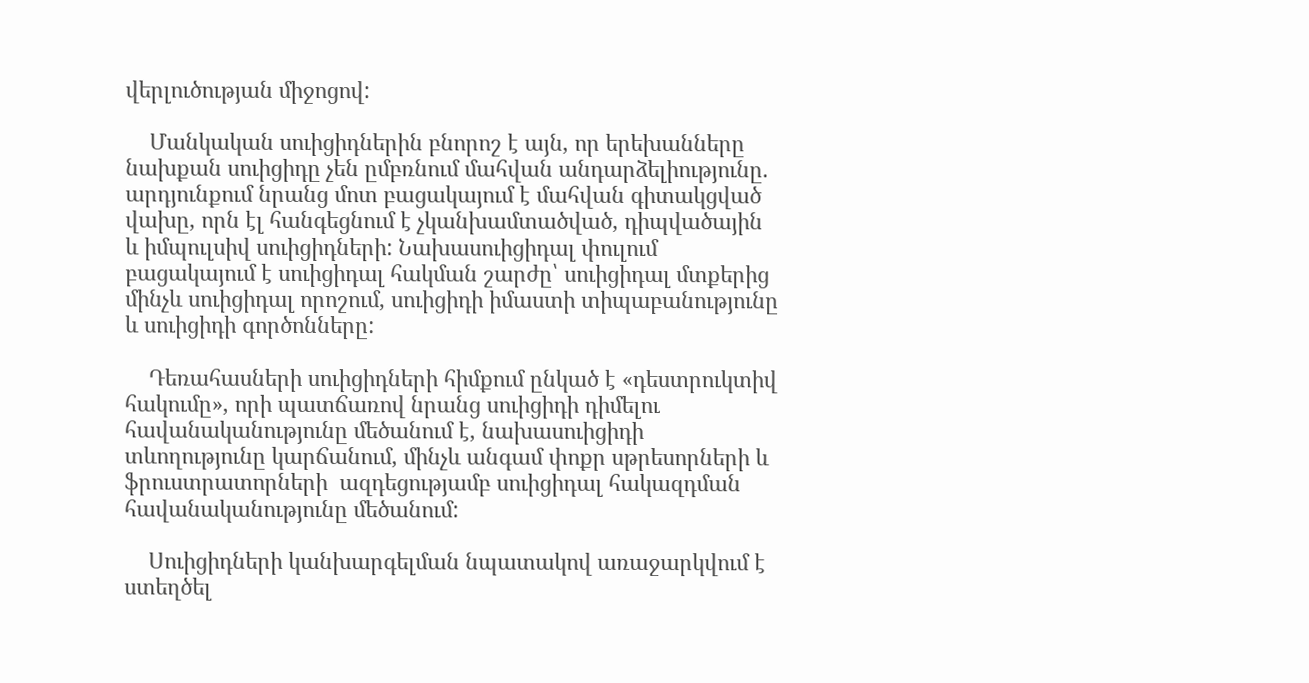վերլուծության միջոցով:

    Մանկական սուիցիդներին բնորոշ է այն, որ երեխանները նախքան սուիցիդը չեն ըմբռնում մահվան անդարձելիությունը. արդյունքում նրանց մոտ բացակայում է մահվան գիտակցված վախը, որն էլ հանգեցնում է չկանխամտածված, դիպվածային և իմպուլսիվ սուիցիդների: Նախասուիցիդալ փուլում բացակայում է սուիցիդալ հակման շարժը՝ սուիցիդալ մտքերից մինչև սուիցիդալ որոշում, սուիցիդի իմաստի տիպաբանությունը և սուիցիդի գործոնները:

    Դեռահասների սուիցիդների հիմքում ընկած է «դեստրուկտիվ հակումը», որի պատճառով նրանց սուիցիդի դիմելու հավանականությունը մեծանում է, նախասուիցիդի տևողությունը կարճանում, մինչև անգամ փոքր սթրեսորների և ֆրուստրատորների  ազդեցությամբ սուիցիդալ հակազդման  հավանականությունը մեծանում:

    Սուիցիդների կանխարգելման նպատակով առաջարկվում է ստեղծել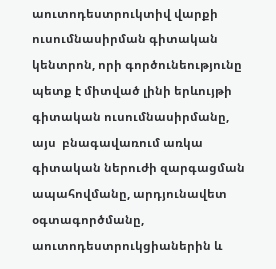աուտոդեստրուկտիվ վարքի ուսումնասիրման գիտական կենտրոն, որի գործունեությունը պետք է միտված լինի երևույթի գիտական ուսումնասիրմանը, այս  բնագավառում առկա գիտական ներուժի զարգացման ապահովմանը, արդյունավետ օգտագործմանը, աուտոդեստրուկցիաներին և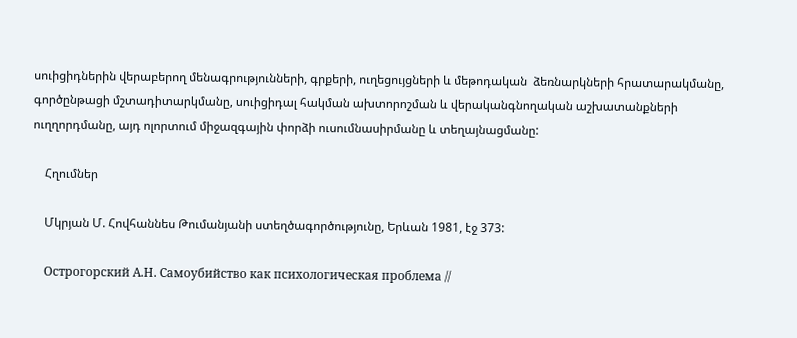սուիցիդներին վերաբերող մենագրությունների, գրքերի, ուղեցույցների և մեթոդական  ձեռնարկների հրատարակմանը, գործընթացի մշտադիտարկմանը, սուիցիդալ հակման ախտորոշման և վերականգնողական աշխատանքների ուղղորդմանը, այդ ոլորտում միջազգային փորձի ուսումնասիրմանը և տեղայնացմանը:

    Հղումներ

    Մկրյան Մ. Հովհաննես Թումանյանի ստեղծագործությունը, Երևան 1981, էջ 373:

    Острогорский А.Н. Самоубийство как психологическая проблема //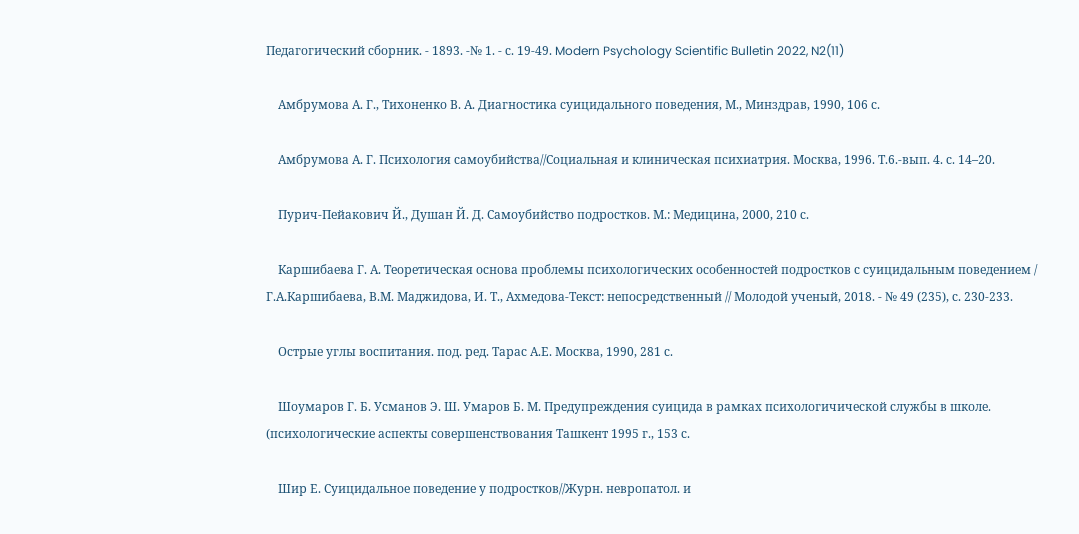Педагогический сборник. - 1893. -№ 1. - с. 19-49. Modern Psychology Scientific Bulletin 2022, N2(11)

    Амбрумова А. Г., Тихоненко В. А. Диагностика суицидального поведения, М., Минздрав, 1990, 106 с.

    Амбрумова А. Г. Психология самоубийства//Социальная и клиническая психиатрия. Москва, 1996. Т.6.-вып. 4. с. 14–20.

    Пурич-Пейакович Й., Душан Й. Д. Самоубийство подростков. М.: Медицина, 2000, 210 с.

    Каршибаева Г. А. Теоретическая основа проблемы психологических особенностей подростков с суицидальным поведением / Г.А.Каршибаева, В.М. Маджидова, И. Т., Ахмедова-Текст: непосредственный // Молодой ученый, 2018. - № 49 (235), с. 230-233.

    Острые углы воспитания. под. ред. Тарас А.Е. Москва, 1990, 281 с.

    Шоумаров Г. Б. Усманов Э. Ш. Умаров Б. М. Предупреждения суицида в рамках психологичической службы в школе. (психологические аспекты совершенствования Ташкент 1995 г., 153 с.

    Шир Е. Суицидальное поведение у подростков//Журн. невропатол. и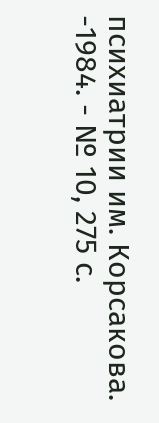психиатрии им. Корсакова. -1984. - № 10, 275 с.